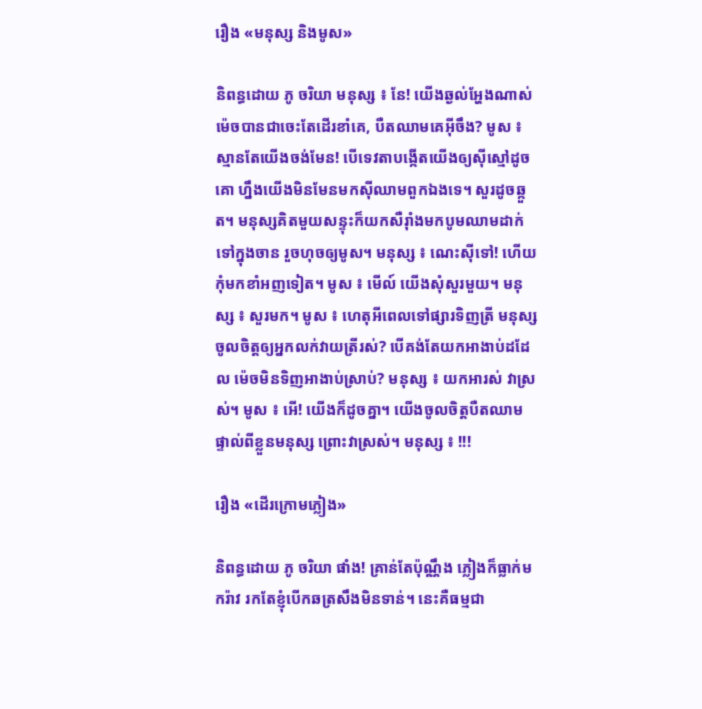រឿង «មនុស្ស និងមូស»

និពន្ធដោយ ភូ ចរិយា មនុស្ស ៖ នែ! យើងឆ្ងល់អ្ហែងណាស់ ម៉េចបានជាចេះតែដើរខាំគេ, បឺតឈាមគេអ៊ីចឹង? មូស ៖ ស្មានតែយើងចង់មែន! បើទេវតាបង្កើតយើងឲ្យស៊ីស្មៅដូចគោ ហ្នឹងយើងមិនមែនមកស៊ីឈាមពួកឯងទេ។ សួរដូចឆ្កួត។ មនុស្សគិតមួយសន្ទុះក៏យកសឺរ៉ាំងមកបូមឈាមដាក់ទៅក្នុងចាន រួចហុចឲ្យមូស។ មនុស្ស ៖ ណេះស៊ីទៅ! ហើយកុំមកខាំអញទៀត។ មូស ៖ មើល៍ យើងសុំសួរមួយ។ មនុស្ស ៖ សួរមក។ មូស ៖ ហេតុអីពេលទៅផ្សារទិញត្រី មនុស្សចូលចិត្តឲ្យអ្នកលក់វាយត្រីរស់? បើគង់តែយកអាងាប់ដដែល ម៉េចមិនទិញអាងាប់ស្រាប់? មនុស្ស ៖ យកអារស់ វាស្រស់។ មូស ៖ អើ! យើងក៏ដូចគ្នា។ យើងចូលចិត្តបឺតឈាមផ្ទាល់ពីខ្លួនមនុស្ស ព្រោះវាស្រស់។ មនុស្ស ៖ !!!

រឿង «ដើរក្រោមភ្លៀង»

និពន្ធដោយ ភូ ចរិយា ផាំង! គ្រាន់តែប៉ុណ្ណឹង ភ្លៀងក៏ធ្លាក់មករ៉ាវ រកតែខ្ញុំបើកឆត្រសឹងមិនទាន់។ នេះគឺធម្មជា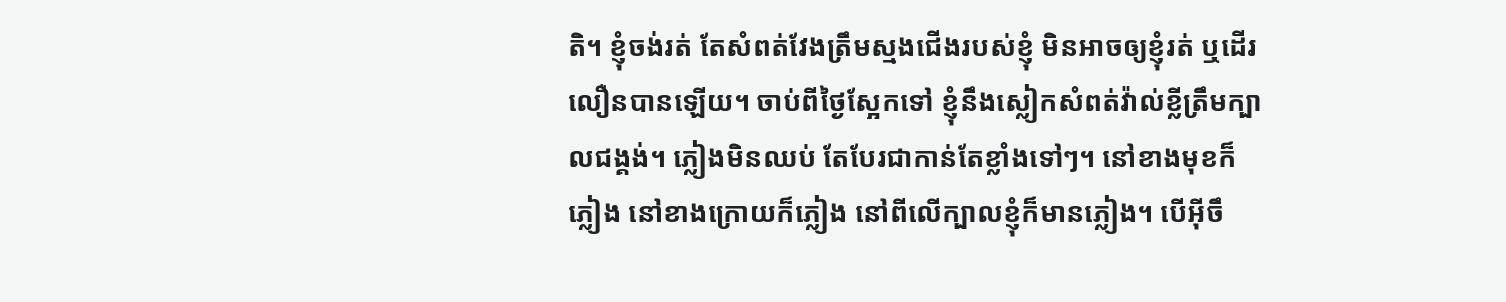តិ។ ខ្ញុំចង់រត់ តែសំពត់វែងត្រឹមស្មងជើងរបស់ខ្ញុំ មិនអាចឲ្យខ្ញុំរត់ ឬដើរលឿនបានឡើយ។ ចាប់ពីថ្ងៃស្អែកទៅ ខ្ញុំនឹងស្លៀកសំពត់វ៉ាល់ខ្លីត្រឹមក្បាលជង្គង់។ ភ្លៀងមិនឈប់ តែបែរជាកាន់តែខ្លាំងទៅៗ។ នៅខាងមុខក៏ភ្លៀង នៅខាងក្រោយក៏ភ្លៀង នៅពីលើក្បាលខ្ញុំក៏មានភ្លៀង។ បើអ៊ីចឹ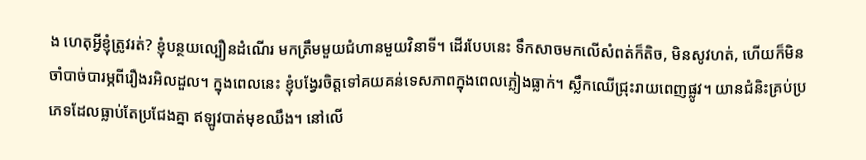ង ហេតុអ្វីខ្ញុំត្រូវរត់? ខ្ញុំបន្ថយល្បឿនដំណើរ មកត្រឹមមួយជំហានមួយវិនាទី។ ដើរបែបនេះ ទឹកសាចមកលើសំពត់ក៏តិច, មិនសូវហត់, ហើយក៏មិនចាំបាច់បារម្ភពីរឿងរអិលដួល។ ក្នុងពេលនេះ ខ្ញុំបង្វែរចិត្តទៅគយគន់ទេសភាពក្នុងពេលភ្លៀងធ្លាក់។ ស្លឹកឈើជ្រុះរាយពេញផ្លូវ។ យានជំនិះគ្រប់ប្រភេទដែលធ្លាប់តែប្រជែងគ្នា ឥឡូវបាត់មុខឈឹង។ នៅលើ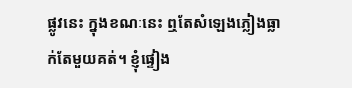ផ្លូវនេះ ក្នុងខណៈនេះ ឮតែសំឡេងភ្លៀងធ្លាក់តែមួយគត់។ ខ្ញុំផ្ទៀង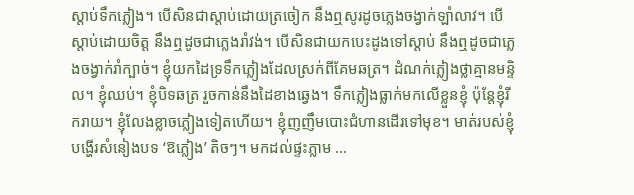ស្តាប់ទឹកភ្លៀង។ បើសិនជាស្តាប់ដោយត្រចៀក នឹងឮសូរដូចភ្លេងចង្វាក់ឡាំលាវ។ បើស្តាប់ដោយចិត្ត នឹងឮដូចជាភ្លេងរាំវង់។ បើសិនជាយកបេះដូងទៅស្តាប់ នឹងឮដូចជាភ្លេងចង្វាក់រាំក្បាច់។ ខ្ញុំយកដៃទ្រទឹកភ្លៀងដែលស្រក់ពីគែមឆត្រ។ ដំណក់ភ្លៀងថ្លាគ្មានមន្ទិល។ ខ្ញុំឈប់។ ខ្ញុំបិទឆត្រ រួចកាន់នឹងដៃខាងឆ្វេង។ ទឹកភ្លៀងធ្លាក់មកលើខ្លួនខ្ញុំ ប៉ុន្តែខ្ញុំរីករាយ។ ខ្ញុំលែងខ្លាចភ្លៀងទៀតហើយ។ ខ្ញុំញញឹមបោះជំហានដើរទៅមុខ។ មាត់របស់ខ្ញុំបង្ហើរសំនៀងបទ ‘ឱភ្លៀង’ តិចៗ។ មកដល់ផ្ទះភ្លាម …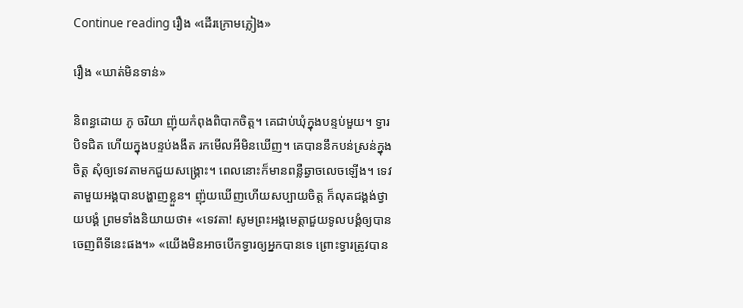Continue reading រឿង «ដើរក្រោមភ្លៀង»

រឿង «ឃាត់មិនទាន់»

និពន្ធដោយ ភូ ចរិយា ញ៉ុយកំពុងពិបាកចិត្ត។ គេជាប់ឃុំក្នុងបន្ទប់មួយ។ ទ្វារបិទជិត ហើយក្នុងបន្ទប់ងងឹត រកមើលអីមិនឃើញ។ គេបាននឹកបន់ស្រន់ក្នុងចិត្ត សុំឲ្យទេវតាមកជួយសង្គ្រោះ។ ពេលនោះក៏មានពន្លឺឆ្វាចលេចឡើង។ ទេវតាមួយអង្គបានបង្ហាញខ្លួន។ ញ៉ុយឃើញហើយសប្បាយចិត្ត ក៏លុតជង្គង់ថ្វាយបង្គំ ព្រមទាំងនិយាយថា៖ «ទេវតា! សូមព្រះអង្គមេត្តាជួយទូលបង្គំឲ្យបានចេញពីទីនេះផង។» «យើងមិនអាចបើកទ្វារឲ្យអ្នកបានទេ ព្រោះទ្វារត្រូវបាន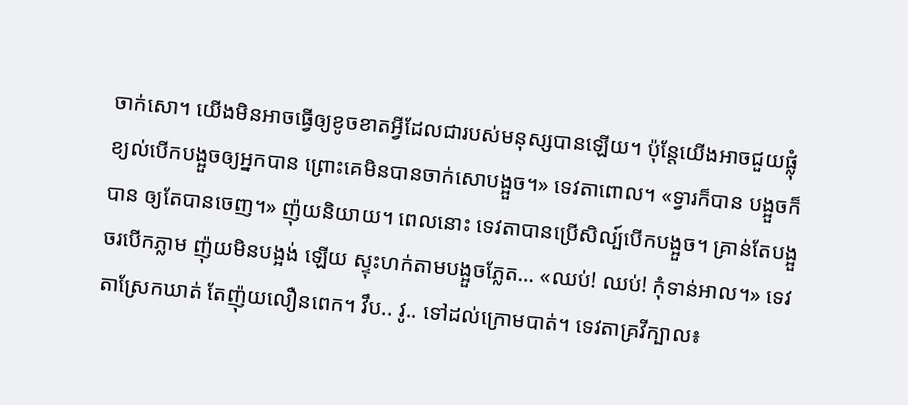ចាក់សោ។ យើងមិនអាចធ្វើឲ្យខូចខាតអ្វីដែលជារបស់មនុស្សបានឡើយ។ ប៉ុន្តែយើងអាចជួយផ្លុំខ្យល់បើកបង្អួចឲ្យអ្នកបាន ព្រោះគេមិនបានចាក់សោបង្អួច។» ទេវតាពោល។ «ទ្វារក៏បាន បង្អួចក៏បាន ឲ្យតែបានចេញ។» ញ៉ុយនិយាយ។ ពេលនោះ ទេវតាបានប្រើសិល្ប៍បើកបង្អួច។ គ្រាន់តែបង្អួចរបើកភ្លាម ញ៉ុយមិនបង្អង់ ឡើយ ស្ទុះហក់តាមបង្អួចភ្លែត… «ឈប់! ឈប់! កុំទាន់អាល។» ទេវតាស្រែកឃាត់ តែញ៉ុយលឿនពេក។ វឹប.. វូ.. ទៅដល់ក្រោមបាត់។ ទេវតាគ្រវីក្បាល៖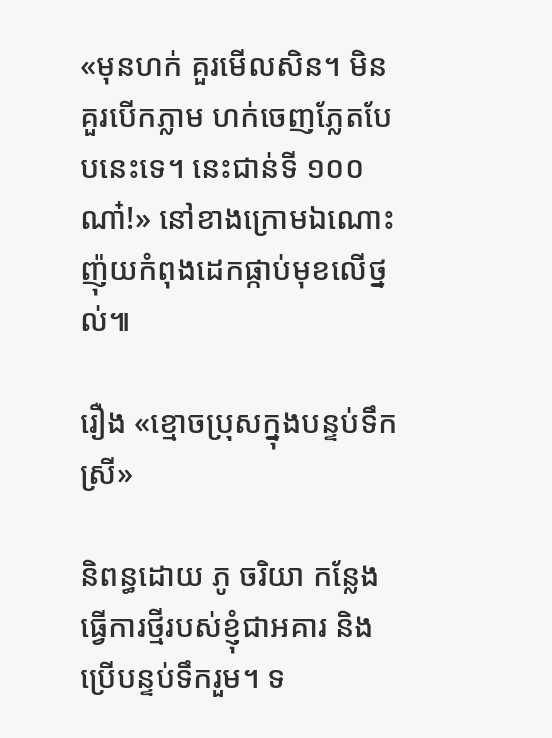«មុនហក់ គួរមើលសិន។ មិនគួរបើកភ្លាម ហក់ចេញភ្លែតបែបនេះទេ។ នេះជាន់ទី ១០០ ណា៎!» នៅខាងក្រោមឯណោះ ញ៉ុយកំពុងដេកផ្កាប់មុខលើថ្នល់៕

រឿង «ខ្មោចប្រុសក្នុងបន្ទប់ទឹកស្រី»

និពន្ធដោយ ភូ ចរិយា កន្លែងធ្វើការថ្មីរបស់ខ្ញុំជាអគារ និងប្រើបន្ទប់ទឹករួម។ ទ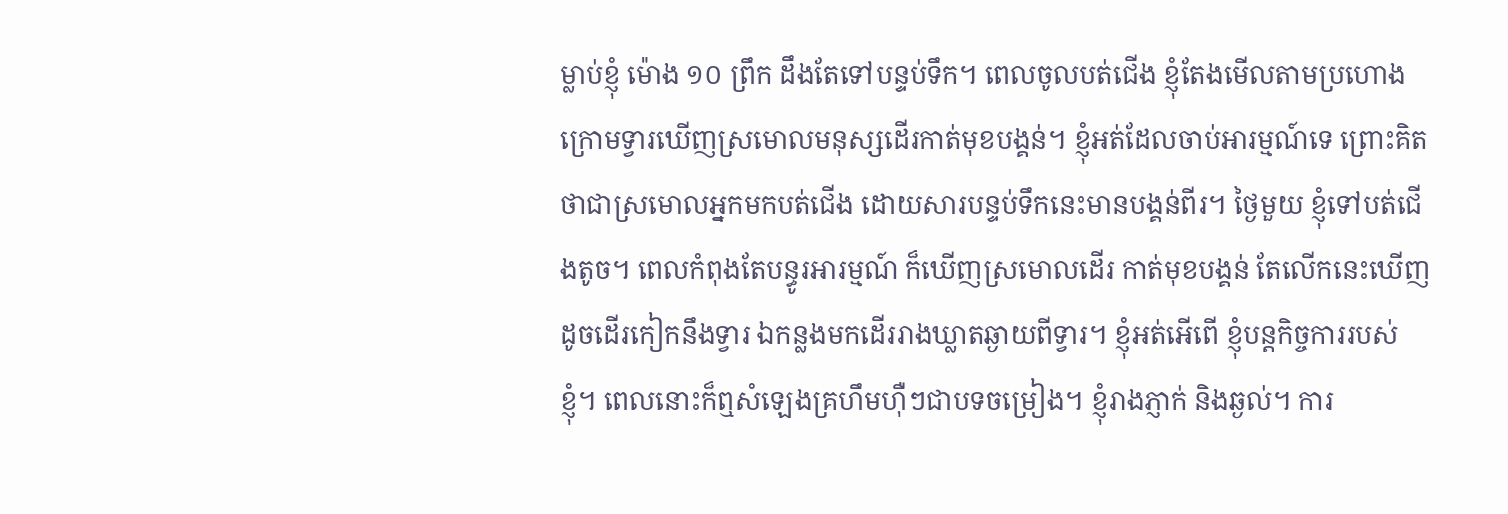ម្លាប់ខ្ញុំ ម៉ោង ១០ ព្រឹក ដឹងតែទៅបន្ទប់ទឹក។ ពេលចូលបត់ជើង ខ្ញុំតែងមើលតាមប្រហោង ក្រោមទ្វារឃើញស្រមោលមនុស្សដើរកាត់មុខបង្គន់។ ខ្ញុំអត់ដែលចាប់អារម្មណ៍ទេ ព្រោះគិតថាជាស្រមោលអ្នកមកបត់ជើង ដោយសារបន្ទប់ទឹកនេះមានបង្គន់ពីរ។ ថ្ងៃមួយ ខ្ញុំទៅបត់ជើងតូច។ ពេលកំពុងតែបន្ធូរអារម្មណ៍ ក៏ឃើញស្រមោលដើរ កាត់មុខបង្គន់ តែលើកនេះឃើញដូចដើរកៀកនឹងទ្វារ ឯកន្លងមកដើររាងឃ្លាតឆ្ងាយពីទ្វារ។ ខ្ញុំអត់អើពើ ខ្ញុំបន្តកិច្ចការរបស់ខ្ញុំ។ ពេលនោះក៏ឮសំឡេងគ្រហឹមហ៊ឺៗជាបទចម្រៀង។ ខ្ញុំរាងភ្ញាក់ និងឆ្ងល់។ ការ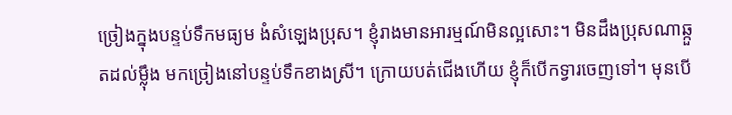ច្រៀងក្នុងបន្ទប់ទឹកមធ្យម ងំសំឡេងប្រុស។ ខ្ញុំរាងមានអារម្មណ៍មិនល្អសោះ។ មិនដឹងប្រុសណាឆ្កួតដល់ម្ល៉ឹង មកច្រៀងនៅបន្ទប់ទឹកខាងស្រី។ ក្រោយបត់ជើងហើយ ខ្ញុំក៏បើកទ្វារចេញទៅ។ មុនបើ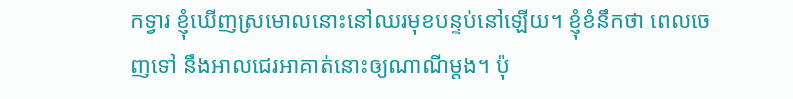កទ្វារ ខ្ញុំឃើញស្រមោលនោះនៅឈរមុខបន្ទប់នៅឡើយ។ ខ្ញុំខំនឹកថា ពេលចេញទៅ នឹងអាលជេរអាគាត់នោះឲ្យណាណីម្តង។ ប៉ុ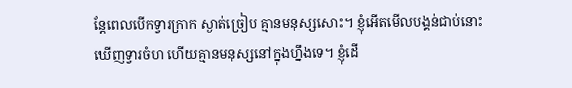ន្តែពេលបើកទ្វារក្រាក ស្ងាត់ច្រៀប គ្មានមនុស្សសោះ។ ខ្ញុំអើតមើលបង្គន់ជាប់នោះ ឃើញទ្វារចំហ ហើយគ្មានមនុស្សនៅក្នុងហ្នឹងទេ។ ខ្ញុំដើ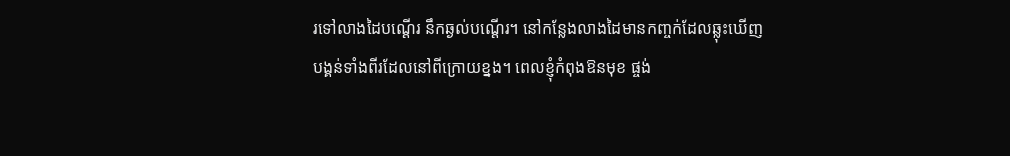រទៅលាងដៃបណ្តើរ នឹកឆ្ងល់បណ្តើរ។ នៅកន្លែងលាងដៃមានកញ្ចក់ដែលឆ្លុះឃើញបង្គន់ទាំងពីរដែលនៅពីក្រោយខ្នង។ ពេលខ្ញុំកំពុងឱនមុខ ផ្ចង់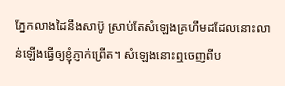ភ្នែកលាងដៃនឹងសាប៊ូ ស្រាប់តែសំឡេងគ្រហឹមដដែលនោះលាន់ឡើងធ្វើឲ្យខ្ញុំភ្ញាក់ព្រើត។ សំឡេងនោះឮចេញពីប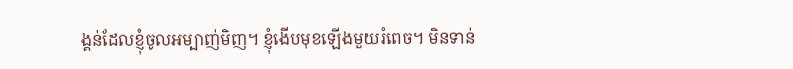ង្គន់ដែលខ្ញុំចូលអម្បាញ់មិញ។ ខ្ញុំងើបមុខឡើងមួយរំពេច។ មិនទាន់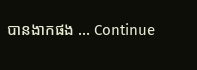បានងាកផង … Continue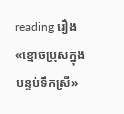reading រឿង «ខ្មោចប្រុសក្នុងបន្ទប់ទឹកស្រី»